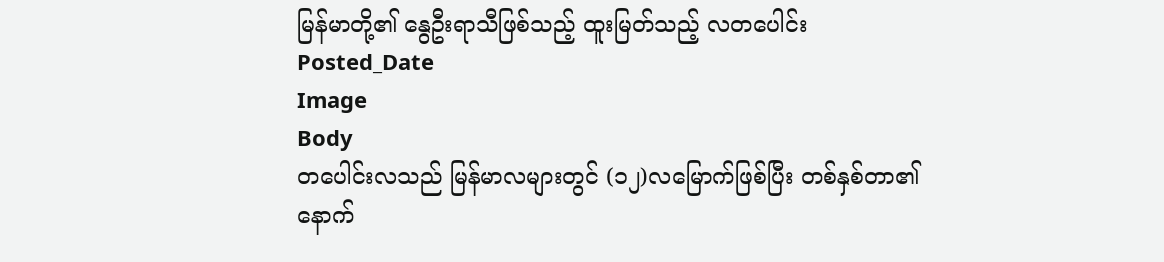မြန်မာတို့၏ နွေဦးရာသီဖြစ်သည့် ထူးမြတ်သည့် လတပေါင်း
Posted_Date
Image
Body
တပေါင်းလသည် မြန်မာလများတွင် (၁၂)လမြောက်ဖြစ်ပြီး တစ်နှစ်တာ၏ နောက်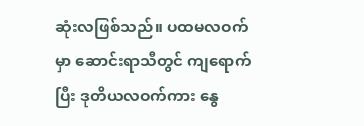ဆုံးလဖြစ်သည်။ ပထမလဝက်မှာ ဆောင်းရာသီတွင် ကျရောက်ပြီး ဒုတိယလဝက်ကား နွေ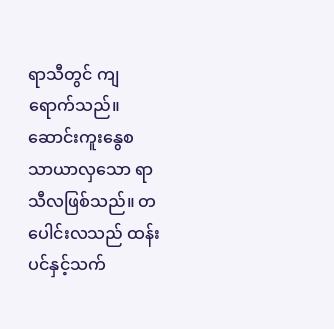ရာသီတွင် ကျရောက်သည်။ ဆောင်းကူးနွေစ သာယာလှသော ရာသီလဖြစ်သည်။ တပေါင်းလသည် ထန်းပင်နှင့်သက်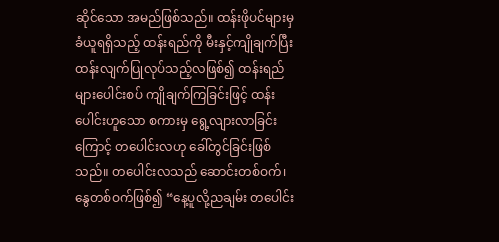ဆိုင်သော အမည်ဖြစ်သည်။ ထန်းဖိုပင်များမှခံယူရရှိသည့် ထန်းရည်ကို မီးနှင့်ကျိုချက်ပြီး ထန်းလျက်ပြုလုပ်သည့်လဖြစ်၍ ထန်းရည်များပေါင်းစပ် ကျိုချက်ကြခြင်းဖြင့် ထန်းပေါင်းဟူသော စကားမှ ရွေ့လျားလာခြင်းကြောင့် တပေါင်းလဟု ခေါ်တွင်ခြင်းဖြစ်သည်။ တပေါင်းလသည် ဆောင်းတစ်ဝက်၊ နွေတစ်ဝက်ဖြစ်၍ “နေ့ပူလို့ညချမ်း တပေါင်း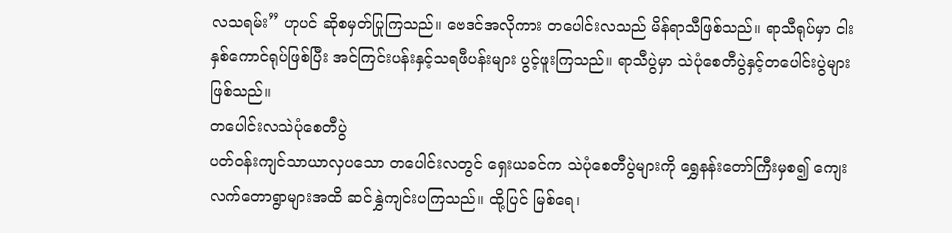လသရမ်း” ဟုပင် ဆိုစမှတ်ပြုကြသည်။ ဗေဒင်အလိုကား တပေါင်းလသည် မိန်ရာသီဖြစ်သည်။ ရာသီရုပ်မှာ ငါးနှစ်ကောင်ရုပ်ဖြစ်ပြီး အင်ကြင်းပန်းနှင့်သရဖီပန်းများ ပွင့်ဖူးကြသည်။ ရာသီပွဲမှာ သဲပုံစေတီပွဲနှင့်တပေါင်းပွဲများဖြစ်သည်။
တပေါင်းလသဲပုံစေတီပွဲ
ပတ်ဝန်းကျင်သာယာလှပသော တပေါင်းလတွင် ရှေးယခင်က သဲပုံစေတီပွဲများကို ရွှေနန်းတော်ကြီးမှစ၍ ကျေးလက်တောရွာများအထိ ဆင်နွှဲကျင်းပကြသည်။ ထို့ပြင် မြစ်ရေ၊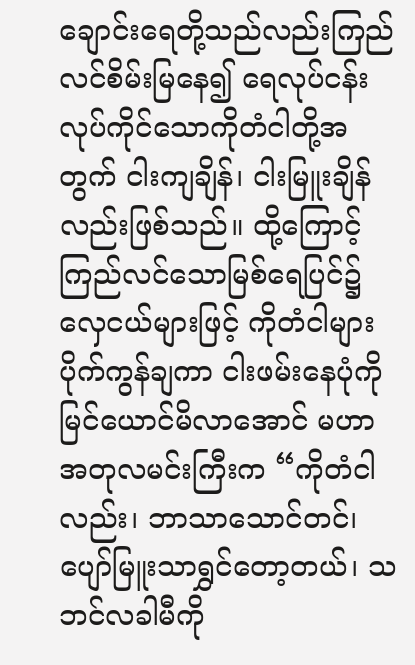ချောင်းရေတို့သည်လည်းကြည်လင်စိမ်းမြနေ၍ ရေလုပ်ငန်းလုပ်ကိုင်သောကိုတံငါတို့အတွက် ငါးကျချိန်၊ ငါးမြူးချိန်လည်းဖြစ်သည်။ ထို့ကြောင့် ကြည်လင်သောမြစ်ရေပြင်၌ လှေငယ်များဖြင့် ကိုတံငါများ ပိုက်ကွန်ချကာ ငါးဖမ်းနေပုံကိုမြင်ယောင်မိလာအောင် မဟာအတုလမင်းကြီးက “ကိုတံငါလည်း၊ ဘာသာသောင်တင်၊ ပျော်မြူးသာရွှင်တော့တယ်၊ သဘင်လခါမီကို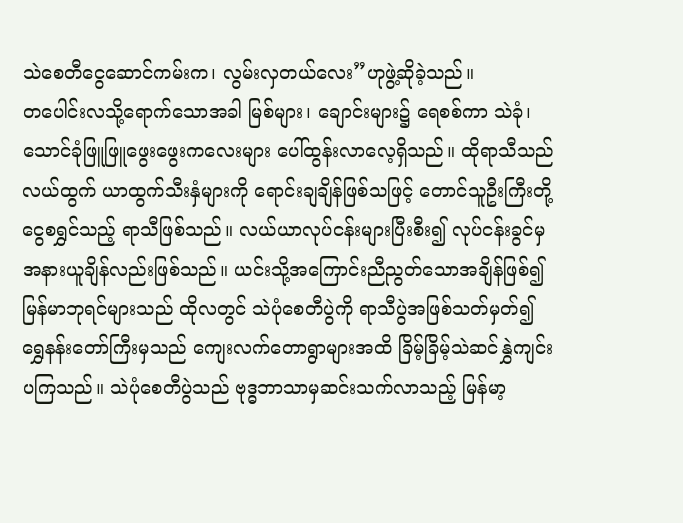သဲစေတီငွေဆောင်ကမ်းက၊ လွမ်းလှတယ်လေး”ဟုဖွဲ့ဆိုခဲ့သည်။
တပေါင်းလသို့ရောက်သောအခါ မြစ်များ၊ ချောင်းများ၌ ရေစစ်ကာ သဲခုံ၊ သောင်ခုံဖြူဖြူဖွေးဖွေးကလေးများ ပေါ်ထွန်းလာလေ့ရှိသည်။ ထိုရာသီသည် လယ်ထွက် ယာထွက်သီးနှံများကို ရောင်းချချိန်ဖြစ်သဖြင့် တောင်သူဦးကြီးတို့ငွေစရွှင်သည့် ရာသီဖြစ်သည်။ လယ်ယာလုပ်ငန်းများပြီးစီး၍ လုပ်ငန်းခွင်မှအနားယူချိန်လည်းဖြစ်သည်။ ယင်းသို့အကြောင်းညီညွတ်သောအချိန်ဖြစ်၍ မြန်မာဘုရင်များသည် ထိုလတွင် သဲပုံစေတီပွဲကို ရာသီပွဲအဖြစ်သတ်မှတ်၍ ရွှေနန်းတော်ကြီးမှသည် ကျေးလက်တောရွာများအထိ ခြိမ့်ခြိမ့်သဲဆင်နွှဲကျင်းပကြသည်။ သဲပုံစေတီပွဲသည် ဗုဒ္ဓဘာသာမှဆင်းသက်လာသည့် မြန်မာ့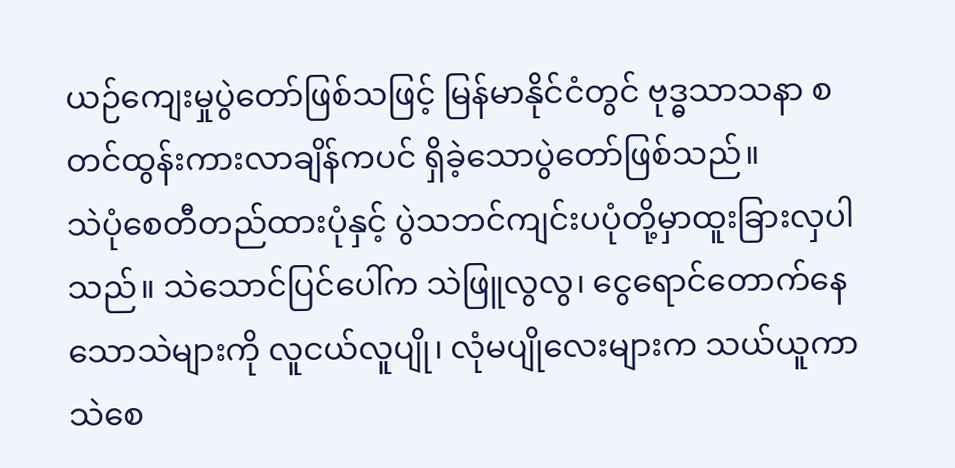ယဉ်ကျေးမှုပွဲတော်ဖြစ်သဖြင့် မြန်မာနိုင်ငံတွင် ဗုဒ္ဓသာသနာ စတင်ထွန်းကားလာချိန်ကပင် ရှိခဲ့သောပွဲတော်ဖြစ်သည်။
သဲပုံစေတီတည်ထားပုံနှင့် ပွဲသဘင်ကျင်းပပုံတို့မှာထူးခြားလှပါသည်။ သဲသောင်ပြင်ပေါ်က သဲဖြူလွလွ၊ ငွေရောင်တောက်နေသောသဲများကို လူငယ်လူပျို၊ လုံမပျိုလေးများက သယ်ယူကာ သဲစေ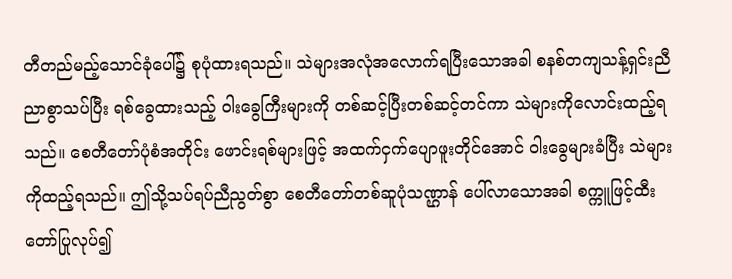တီတည်မည့်သောင်ခုံပေါ်၌ စုပုံထားရသည်။ သဲများအလုံအလောက်ရပြီးသောအခါ စနစ်တကျသန့်ရှင်းညီညာစွာသပ်ပြီး ရစ်ခွေထားသည့် ဝါးခွေကြီးများကို တစ်ဆင့်ပြီးတစ်ဆင့်တင်ကာ သဲများကိုလောင်းထည့်ရသည်။ စေတီတော်ပုံစံအတိုင်း ဖောင်းရစ်များဖြင့် အထက်ငှက်ပျောဖူးတိုင်အောင် ဝါးခွေများခံပြီး သဲများကိုထည့်ရသည်။ ဤသို့သပ်ရပ်ညီညွတ်စွာ စေတီတော်တစ်ဆူပုံသဏ္ဌာန် ပေါ်လာသောအခါ စက္ကူဖြင့်ထီးတော်ပြုလုပ်၍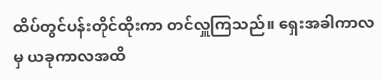ထိပ်တွင်ပန်းတိုင်ထိုးကာ တင်လှူကြသည်။ ရှေးအခါကာလမှ ယခုကာလအထိ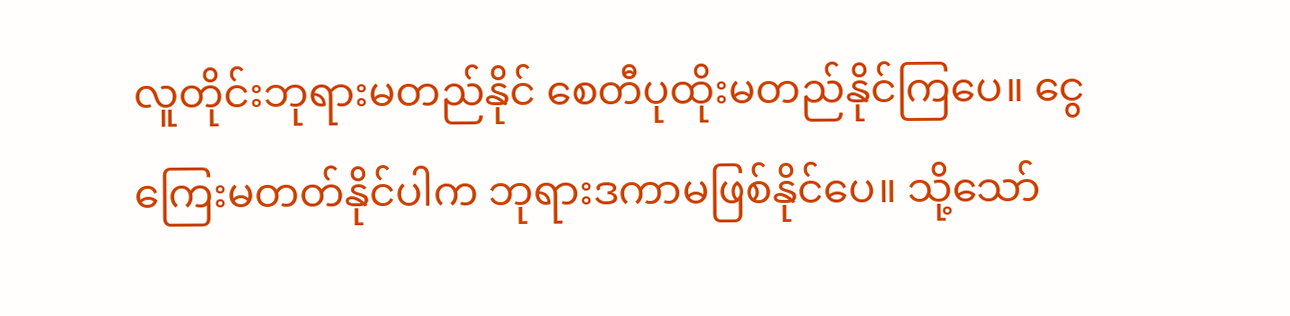လူတိုင်းဘုရားမတည်နိုင် စေတီပုထိုးမတည်နိုင်ကြပေ။ ငွေကြေးမတတ်နိုင်ပါက ဘုရားဒကာမဖြစ်နိုင်ပေ။ သို့သော်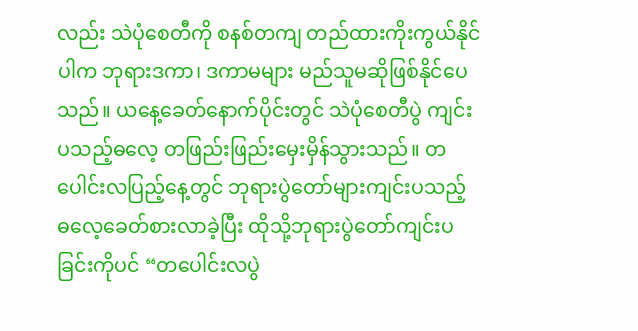လည်း သဲပုံစေတီကို စနစ်တကျ တည်ထားကိုးကွယ်နိုင်ပါက ဘုရားဒကာ၊ ဒကာမများ မည်သူမဆိုဖြစ်နိုင်ပေသည်။ ယနေ့ခေတ်နောက်ပိုင်းတွင် သဲပုံစေတီပွဲ ကျင်းပသည့်ဓလေ့ တဖြည်းဖြည်းမှေးမှိန်သွားသည်။ တပေါင်းလပြည့်နေ့တွင် ဘုရားပွဲတော်များကျင်းပသည့် ဓလေ့ခေတ်စားလာခဲ့ပြီး ထိုသို့ဘုရားပွဲတော်ကျင်းပခြင်းကိုပင် “တပေါင်းလပွဲ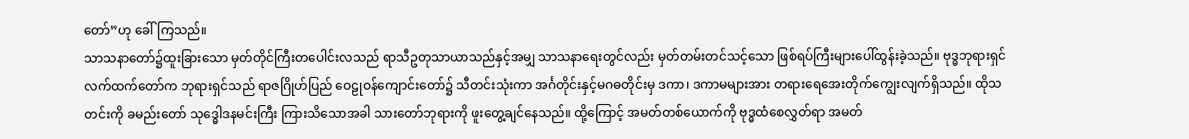တော်”ဟု ခေါ်ကြသည်။
သာသနာတော်၌ထူးခြားသော မှတ်တိုင်ကြီးတပေါင်းလသည် ရာသီဥတုသာယာသည်နှင့်အမျှ သာသနာရေးတွင်လည်း မှတ်တမ်းတင်သင့်သော ဖြစ်ရပ်ကြီးများပေါ်ထွန်းခဲ့သည်။ ဗုဒ္ဓဘုရားရှင်လက်ထက်တော်က ဘုရားရှင်သည် ရာဇဂြိုဟ်ပြည် ဝေဠုဝန်ကျောင်းတော်၌ သီတင်းသုံးကာ အင်္ဂတိုင်းနှင့်မဂဓတိုင်းမှ ဒကာ၊ ဒကာမများအား တရားရေအေးတိုက်ကျွေးလျက်ရှိသည်။ ထိုသတင်းကို ခမည်းတော် သုဒ္ဓေါဒနမင်းကြီး ကြားသိသောအခါ သားတော်ဘုရားကို ဖူးတွေ့ချင်နေသည်။ ထို့ကြောင့် အမတ်တစ်ယောက်ကို ဗုဒ္ဓထံစေလွှတ်ရာ အမတ်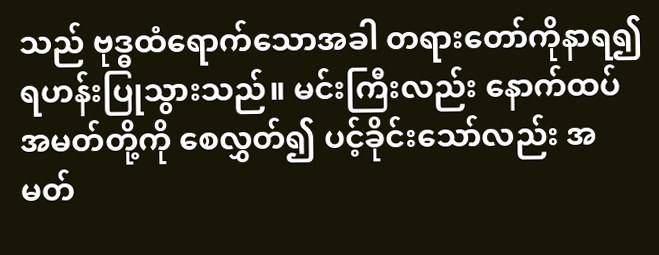သည် ဗုဒ္ဓထံရောက်သောအခါ တရားတော်ကိုနာရ၍ ရဟန်းပြုသွားသည်။ မင်းကြီးလည်း နောက်ထပ်အမတ်တို့ကို စေလွှတ်၍ ပင့်ခိုင်းသော်လည်း အမတ်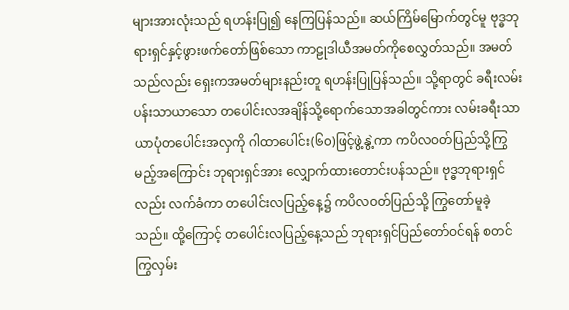များအားလုံးသည် ရဟန်းပြု၍ နေကြပြန်သည်။ ဆယ်ကြိမ်မြောက်တွင်မူ ဗုဒ္ဓဘုရားရှင်နှင့်ဖွားဖက်တော်ဖြစ်သော ကာဠုဒါယီအမတ်ကိုစေလွှတ်သည်။ အမတ်သည်လည်း ရှေးကအမတ်များနည်းတူ ရဟန်းပြုပြန်သည်။ သို့ရာတွင် ခရီးလမ်းပန်းသာယာသော တပေါင်းလအချိန်သို့ရောက်သောအခါတွင်ကား လမ်းခရီးသာယာပုံတပေါင်းအလှကို ဂါထာပေါင်း(၆၀)ဖြင့်ဖွဲ့နွဲ့ကာ ကပိလဝတ်ပြည်သို့ကြွမည့်အကြောင်း ဘုရားရှင်အား လျှောက်ထားတောင်းပန်သည်။ ဗုဒ္ဓဘုရားရှင်လည်း လက်ခံကာ တပေါင်းလပြည့်နေ့၌ ကပိလဝတ်ပြည်သို့ ကြွတော်မူခဲ့သည်။ ထို့ကြောင့် တပေါင်းလပြည့်နေ့သည် ဘုရားရှင်ပြည်တော်ဝင်ရန် စတင်ကြွလှမ်း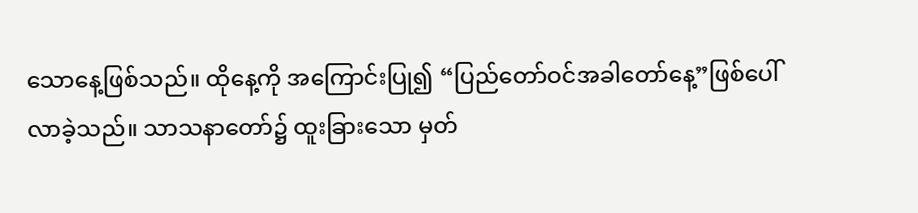သောနေ့ဖြစ်သည်။ ထိုနေ့ကို အကြောင်းပြု၍ “ပြည်တော်ဝင်အခါတော်နေ့”ဖြစ်ပေါ်လာခဲ့သည်။ သာသနာတော်၌ ထူးခြားသော မှတ်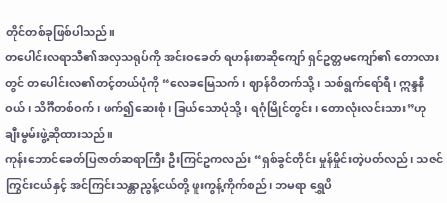တိုင်တစ်ခုဖြစ်ပါသည်။
တပေါင်းလရာသီ၏အလှသရုပ်ကို အင်းဝခေတ် ရဟန်းစာဆိုကျော် ရှင်ဥတ္တမကျော်၏ တောလားတွင် တပေါင်းလ၏တင့်တယ်ပုံကို “လေခမြေသက်၊ ဈာန်ဝိတက်သို့၊ သစ်ရွက်ရော်ရီ၊ ဣန္ဒနီဝယ်၊ သိင်္ဂီတစ်ဝက်၊ ဖက်၍ဆေးစုံ၊ ခြယ်သောပုံသို့၊ ရဂုံမြိုင်တွင်း၊ တောလုံးလင်းသား”ဟု ချီးမွမ်းဖွဲ့ဆိုထားသည်။
ကုန်းဘောင်ခေတ်ပြဇာတ်ဆရာကြီး ဦးကြင်ဥကလည်း “ရှစ်ခွင်တိုင်း မှုန်မှိုင်းတဲ့ပတ်လည်၊ သဇင်ကြွင်းငယ်နှင့် အင်ကြင်းသန္တာညွန့်ငယ်တို့ ဖူးကွန့်ကိုက်စည်၊ ဘမရာ ရွှေပိ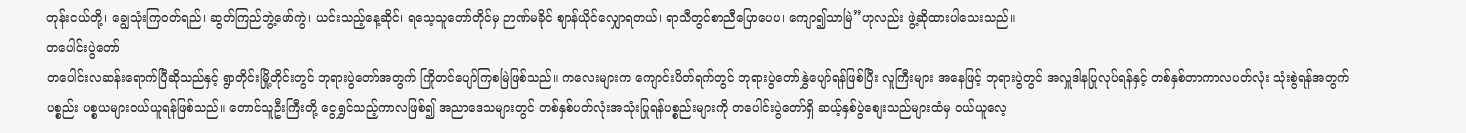တုန်းငယ်တို့၊ ချွေသုံးကြဝတ်ရည်၊ ဆွတ်ကြည်ဘွဲ့ဖော်ကွဲ၊ ယင်းသည့်နေ့ဆိုင်၊ ရသေ့သူတော်တိုင်မှ ဉာဏ်မခိုင် ဈာန်ယိုင်လျှောရတယ်၊ ရာသီတွင်စာညီပြောပေပ၊ ကျော၍သာမြဲ”ဟုလည်း ဖွဲ့ဆိုထားပါသေးသည်။
တပေါင်းပွဲတော်
တပေါင်းလဆန်းရောက်ပြီဆိုသည်နှင့် ရွာတိုင်းမြို့တိုင်းတွင် ဘုရားပွဲတော်အတွက် ကြိုတင်ပျော်ကြစမြဲဖြစ်သည်။ ကလေးများက ကျောင်းပိတ်ရက်တွင် ဘုရားပွဲတော်နွှဲပျော်ရန်ဖြစ်ပြီး လူကြီးများ အနေဖြင့် ဘုရားပွဲတွင် အလှူဒါနပြုလုပ်ရန်နှင့် တစ်နှစ်တာကာလပတ်လုံး သုံးစွဲရန်အတွက် ပစ္စည်း ပစ္စယများဝယ်ယူရန်ဖြစ်သည်။ တောင်သူဦးကြီးတို့ ငွေရွှင်သည့်ကာလဖြစ်၍ အညာဒေသများတွင် တစ်နှစ်ပတ်လုံးအသုံးပြုရန်ပစ္စည်းများကို တပေါင်းပွဲတော်ရှိ ဆယ့်နှစ်ပွဲစျေးသည်များထံမှ ဝယ်ယူလေ့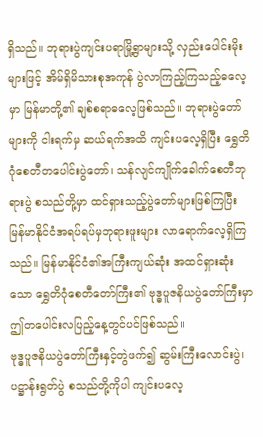ရှိသည်။ ဘုရားပွဲကျင်းပရာမြို့ရွာများသို့ လှည်းပေါင်းမိုးများဖြင့် အိမ်ရှိမိသားစုအကုန် ပွဲလာကြည့်ကြသည့်ဓလေ့မှာ မြန်မာတို့၏ ချစ်စရာဓလေ့ဖြစ်သည်။ ဘုရားပွဲတော်များကို ငါးရက်မှ ဆယ်ရက်အထိ ကျင်းပလေ့ရှိပြီး ရွှေတိဂုံစေတီတပေါင်းပွဲတော်၊ သန်လျင်ကျိုက်ခေါက်စေတီဘုရားပွဲ စသည်တို့မှာ ထင်ရှားသည့်ပွဲတော်များဖြစ်ကြပြီး မြန်မာနိုင်ငံအရပ်ရပ်မှဘုရားဖူးများ လာရောက်လေ့ရှိကြသည်။ မြန်မာနိုင်ငံ၏အကြီးကျယ်ဆုံး အထင်ရှားဆုံးသော ရွှေတိဂုံစေတီတော်ကြီး၏ ဗုဒ္ဓပူဇနိယပွဲတော်ကြီးမှာ ဤတပေါင်းလပြည့်နေ့တွင်ပင်ဖြစ်သည်။
ဗုဒ္ဓပူဇနိယပွဲတော်ကြီးနှင့်တွဲဖက်၍ ဆွမ်းကြီးလောင်းပွဲ၊ ပဋ္ဌာန်းရွတ်ပွဲ စသည်တို့ကိုပါ ကျင်းပလေ့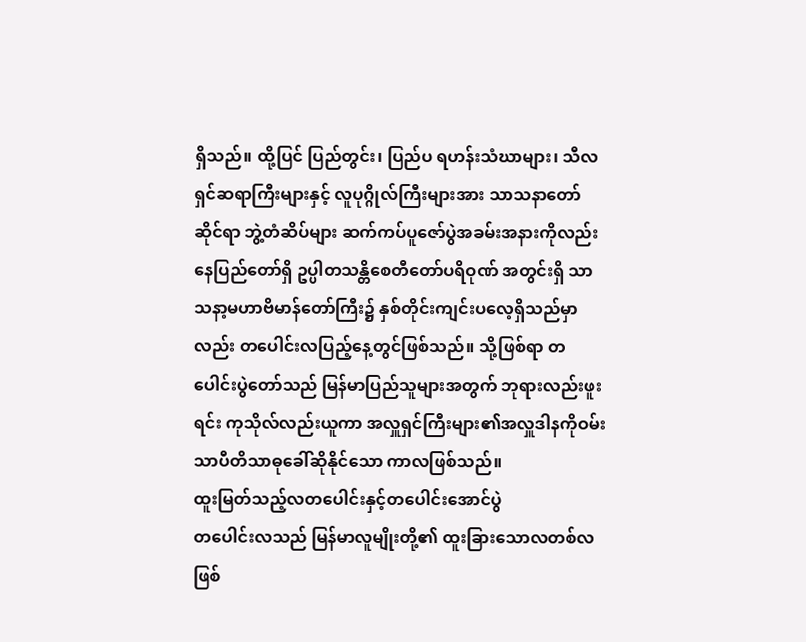ရှိသည်။ ထို့ပြင် ပြည်တွင်း၊ ပြည်ပ ရဟန်းသံဃာများ၊ သီလရှင်ဆရာကြီးများနှင့် လူပုဂ္ဂိုလ်ကြီးများအား သာသနာတော်ဆိုင်ရာ ဘွဲ့တံဆိပ်များ ဆက်ကပ်ပူဇော်ပွဲအခမ်းအနားကိုလည်း နေပြည်တော်ရှိ ဥပ္ပါတသန္တိစေတီတော်ပရိဝုဏ် အတွင်းရှိ သာသနာ့မဟာဗိမာန်တော်ကြီး၌ နှစ်တိုင်းကျင်းပလေ့ရှိသည်မှာလည်း တပေါင်းလပြည့်နေ့တွင်ဖြစ်သည်။ သို့ဖြစ်ရာ တပေါင်းပွဲတော်သည် မြန်မာပြည်သူများအတွက် ဘုရားလည်းဖူးရင်း ကုသိုလ်လည်းယူကာ အလှူရှင်ကြီးများ၏အလှူဒါနကိုဝမ်းသာပီတိသာဓုခေါ်ဆိုနိုင်သော ကာလဖြစ်သည်။
ထူးမြတ်သည့်လတပေါင်းနှင့်တပေါင်းအောင်ပွဲ
တပေါင်းလသည် မြန်မာလူမျိုးတို့၏ ထူးခြားသောလတစ်လဖြစ်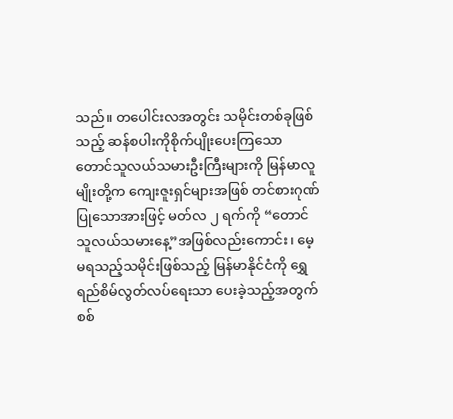သည်။ တပေါင်းလအတွင်း သမိုင်းတစ်ခုဖြစ်သည့် ဆန်စပါးကိုစိုက်ပျိုးပေးကြသော တောင်သူလယ်သမားဦးကြီးများကို မြန်မာလူမျိုးတို့က ကျေးဇူးရှင်များအဖြစ် တင်စားဂုဏ်ပြုသောအားဖြင့် မတ်လ ၂ ရက်ကို “တောင်သူလယ်သမားနေ့”အဖြစ်လည်းကောင်း၊ မေ့မရသည့်သမိုင်းဖြစ်သည့် မြန်မာနိုင်ငံကို ရွှေရည်စိမ်လွတ်လပ်ရေးသာ ပေးခဲ့သည့်အတွက် စစ်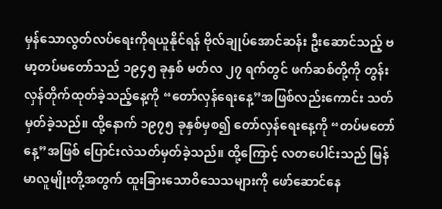မှန်သောလွတ်လပ်ရေးကိုရယူနိုင်ရန် ဗိုလ်ချုပ်အောင်ဆန်း ဦးဆောင်သည့် ဗမာ့တပ်မတော်သည် ၁၉၄၅ ခုနှစ် မတ်လ ၂၇ ရက်တွင် ဖက်ဆစ်တို့ကို တွန်းလှန်တိုက်ထုတ်ခဲ့သည့်နေ့ကို “တော်လှန်ရေးနေ့”အဖြစ်လည်းကောင်း သတ်မှတ်ခဲ့သည်။ ထို့နောက် ၁၉၇၅ ခုနှစ်မှစ၍ တော်လှန်ရေးနေ့ကို “တပ်မတော်နေ့”အဖြစ် ပြောင်းလဲသတ်မှတ်ခဲ့သည်။ ထို့ကြောင့် လတပေါင်းသည် မြန်မာလူမျိုးတို့အတွက် ထူးခြားသောဝိသေသများကို ဖော်ဆောင်နေ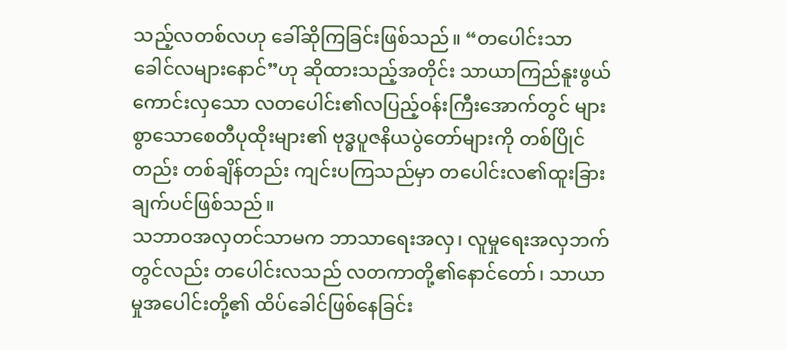သည့်လတစ်လဟု ခေါ်ဆိုကြခြင်းဖြစ်သည်။ “တပေါင်းသာခေါင်လများနောင်”ဟု ဆိုထားသည့်အတိုင်း သာယာကြည်နူးဖွယ်ကောင်းလှသော လတပေါင်း၏လပြည့်ဝန်းကြီးအောက်တွင် များစွာသောစေတီပုထိုးများ၏ ဗုဒ္ဓပူဇနိယပွဲတော်များကို တစ်ပြိုင်တည်း တစ်ချိန်တည်း ကျင်းပကြသည်မှာ တပေါင်းလ၏ထူးခြားချက်ပင်ဖြစ်သည်။
သဘာဝအလှတင်သာမက ဘာသာရေးအလှ၊ လူမှုရေးအလှဘက်တွင်လည်း တပေါင်းလသည် လတကာတို့၏နောင်တော်၊ သာယာမှုအပေါင်းတို့၏ ထိပ်ခေါင်ဖြစ်နေခြင်း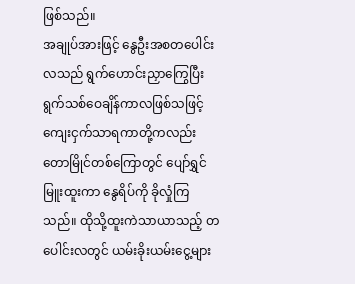ဖြစ်သည်။
အချုပ်အားဖြင့် နွေဦးအစတပေါင်းလသည် ရွက်ဟောင်းညှာကြွေပြီး ရွက်သစ်ဝေချိန်ကာလဖြစ်သဖြင့် ကျေးငှက်သာရကာတို့ကလည်း တောမြိုင်တစ်ကြောတွင် ပျော်ရွှင်မြူးထူးကာ နွေရိပ်ကို ခိုလှုံကြသည်။ ထိုသို့ထူးကဲသာယာသည့် တပေါင်းလတွင် ယမ်းခိုးယမ်းငွေ့များ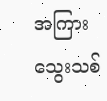အကြား သွေးသစ်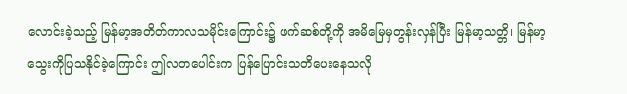လောင်းခဲ့သည့် မြန်မာ့အတိတ်ကာလသမိုင်းကြောင်း၌ ဖက်ဆစ်တို့ကို အမိမြေမှတွန်းလှန်ပြီး မြန်မာ့သတ္တိ၊ မြန်မာ့သွေးကိုပြသနိုင်ခဲ့ကြောင်း ဤလတပေါင်းက ပြန်ပြောင်းသတိပေးနေသလို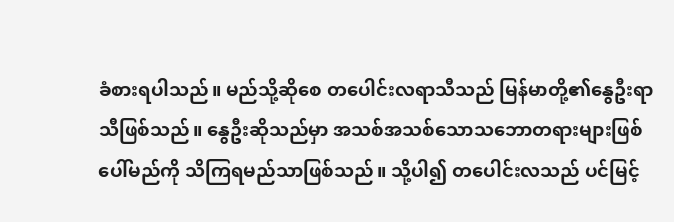ခံစားရပါသည်။ မည်သို့ဆိုစေ တပေါင်းလရာသီသည် မြန်မာတို့၏နွေဦးရာသီဖြစ်သည်။ နွေဦးဆိုသည်မှာ အသစ်အသစ်သောသဘောတရားများဖြစ်ပေါ်မည်ကို သိကြရမည်သာဖြစ်သည်။ သို့ပါ၍ တပေါင်းလသည် ပင်မြင့်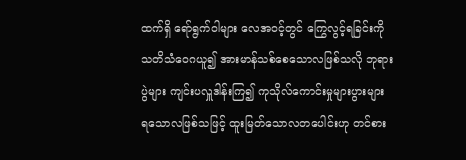ထက်ရှိ ရော်ရွက်ဝါများ လေအဝင့်တွင် ကြွေလွင့်ရခြင်းကို သတိသံဝေဂယူ၍ အားမာန်သစ်စေသောလဖြစ်သလို ဘုရားပွဲများ ကျင်းပလှူဒါန်းကြ၍ ကုသိုလ်ကောင်းမှုများပွားများ ရသောလဖြစ်သဖြင့် ထူးမြတ်သောလတပေါင်းဟု တင်စား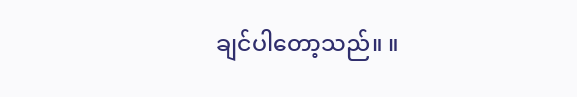ချင်ပါတော့သည်။ ။